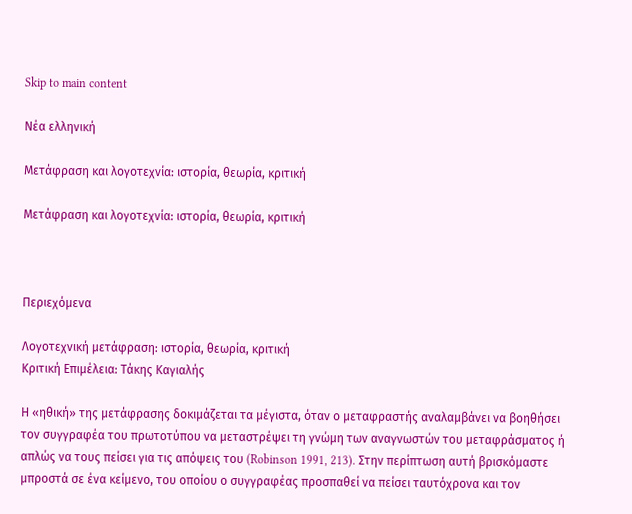Skip to main content

Νέα ελληνική

Μετάφραση και λογοτεχνία: ιστορία, θεωρία, κριτική

Μετάφραση και λογοτεχνία: ιστορία, θεωρία, κριτική



Περιεχόμενα

Λογοτεχνική μετάφραση: ιστορία, θεωρία, κριτική
Kριτική Επιμέλεια: Τάκης Καγιαλής

Η «ηθική» της μετάφρασης δοκιμάζεται τα μέγιστα, όταν ο μεταφραστής αναλαμβάνει να βοηθήσει τον συγγραφέα του πρωτοτύπου να μεταστρέψει τη γνώμη των αναγνωστών του μεταφράσματος ή απλώς να τους πείσει για τις απόψεις του (Robinson 1991, 213). Στην περίπτωση αυτή βρισκόμαστε μπροστά σε ένα κείμενο, του οποίου ο συγγραφέας προσπαθεί να πείσει ταυτόχρονα και τον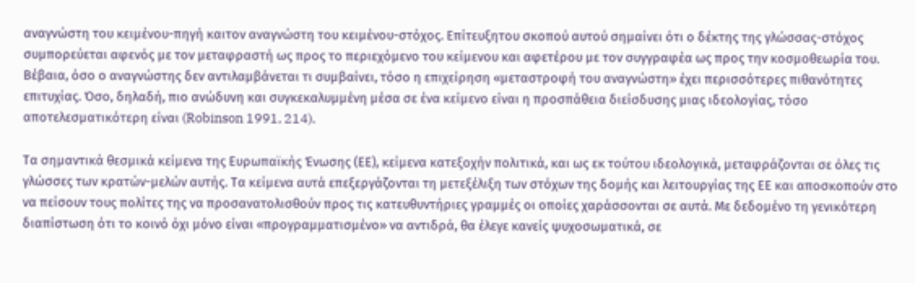αναγνώστη του κειμένου-πηγή καιτον αναγνώστη του κειμένου-στόχος. Επίτευξητου σκοπού αυτού σημαίνει ότι ο δέκτης της γλώσσας-στόχος συμπορεύεται αφενός με τον μεταφραστή ως προς το περιεχόμενο του κείμενου και αφετέρου με τον συγγραφέα ως προς την κοσμοθεωρία του. Βέβαια, όσο ο αναγνώστης δεν αντιλαμβάνεται τι συμβαίνει, τόσο η επιχείρηση «μεταστροφή του αναγνώστη» έχει περισσότερες πιθανότητες επιτυχίας. Όσο, δηλαδή, πιο ανώδυνη και συγκεκαλυμμένη μέσα σε ένα κείμενο είναι η προσπάθεια διείσδυσης μιας ιδεολογίας, τόσο αποτελεσματικότερη είναι (Robinson 1991, 214).

Τα σημαντικά θεσμικά κείμενα της Ευρωπαϊκής Ένωσης (ΕΕ), κείμενα κατεξοχήν πολιτικά, και ως εκ τούτου ιδεολογικά, μεταφράζονται σε όλες τις γλώσσες των κρατών-μελών αυτής. Τα κείμενα αυτά επεξεργάζονται τη μετεξέλιξη των στόχων της δομής και λειτουργίας της ΕΕ και αποσκοπούν στο να πείσουν τους πολίτες της να προσανατολισθούν προς τις κατευθυντήριες γραμμές οι οποίες χαράσσονται σε αυτά. Με δεδομένο τη γενικότερη διαπίστωση ότι το κοινό όχι μόνο είναι «προγραμματισμένο» να αντιδρά, θα έλεγε κανείς ψυχοσωματικά, σε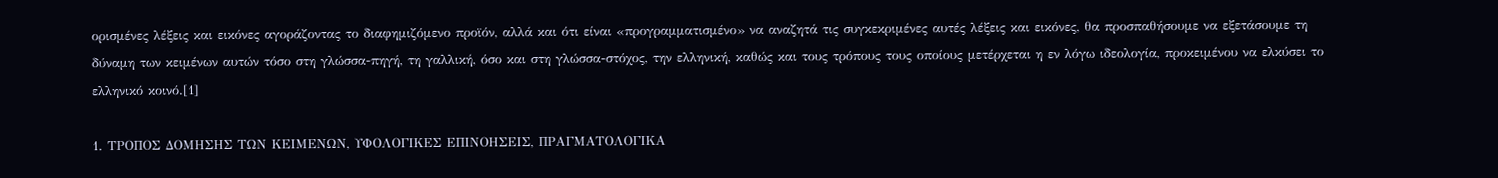ορισμένες λέξεις και εικόνες αγοράζοντας το διαφημιζόμενο προϊόν, αλλά και ότι είναι «προγραμματισμένο» να αναζητά τις συγκεκριμένες αυτές λέξεις και εικόνες, θα προσπαθήσουμε να εξετάσουμε τη δύναμη των κειμένων αυτών τόσο στη γλώσσα-πηγή, τη γαλλική, όσο και στη γλώσσα-στόχος, την ελληνική, καθώς και τους τρόπους τους οποίους μετέρχεται η εν λόγω ιδεολογία, προκειμένου να ελκύσει το ελληνικό κοινό.[1]

1. ΤΡΟΠΟΣ ΔΟΜΗΣΗΣ ΤΩΝ ΚΕΙΜΕΝΩΝ, ΥΦΟΛΟΓΙΚΕΣ ΕΠΙΝΟΗΣΕΙΣ, ΠΡΑΓΜΑΤΟΛΟΓΙΚΑ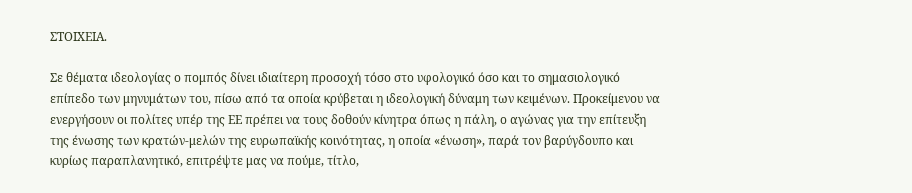ΣΤΟΙΧΕΙΑ.

Σε θέματα ιδεολογίας ο πομπός δίνει ιδιαίτερη προσοχή τόσο στο υφολογικό όσο και το σημασιολογικό επίπεδο των μηνυμάτων του, πίσω από τα οποία κρύβεται η ιδεολογική δύναμη των κειμένων. Προκείμενου να ενεργήσουν οι πολίτες υπέρ της ΕΕ πρέπει να τους δοθούν κίνητρα όπως η πάλη, ο αγώνας για την επίτευξη της ένωσης των κρατών-μελών της ευρωπαϊκής κοινότητας, η οποία «ένωση», παρά τον βαρύγδουπο και κυρίως παραπλανητικό, επιτρέψτε μας να πούμε, τίτλο,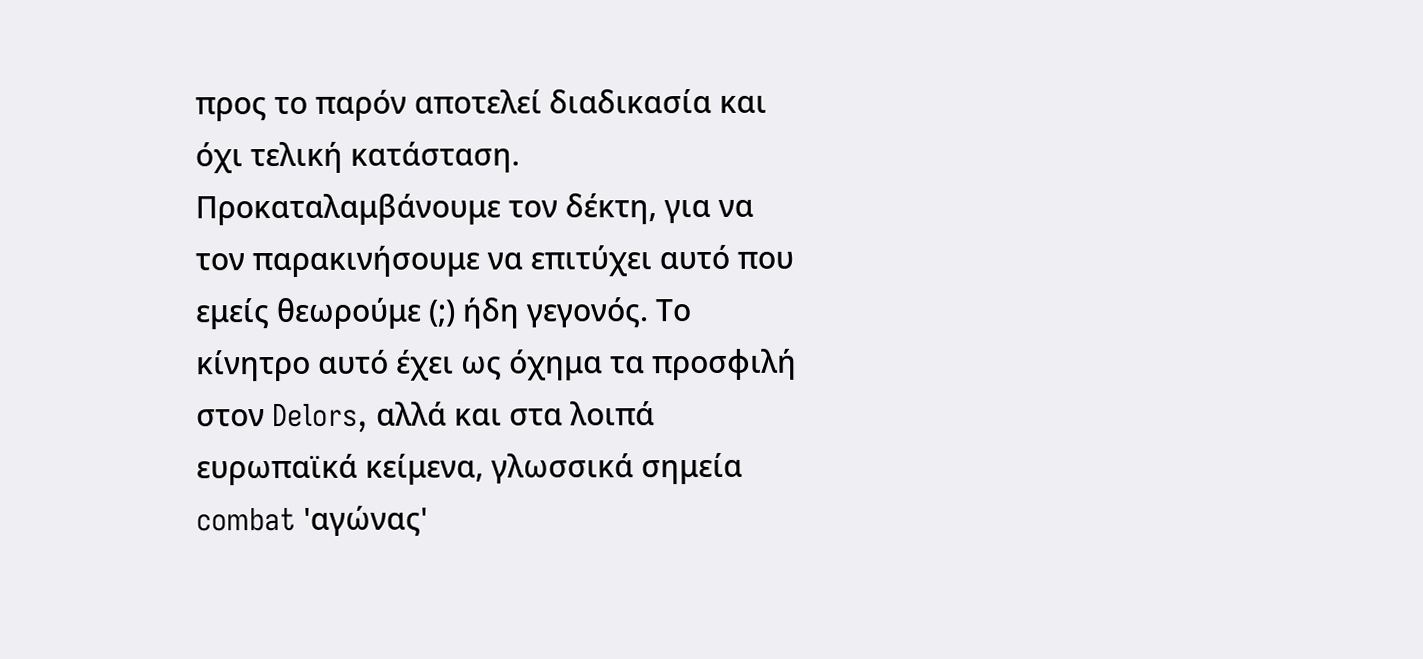προς το παρόν αποτελεί διαδικασία και όχι τελική κατάσταση. Προκαταλαμβάνουμε τον δέκτη, για να τον παρακινήσουμε να επιτύχει αυτό που εμείς θεωρούμε (;) ήδη γεγονός. Το κίνητρο αυτό έχει ως όχημα τα προσφιλή στον Delors, αλλά και στα λοιπά ευρωπαϊκά κείμενα, γλωσσικά σημεία combat 'αγώνας'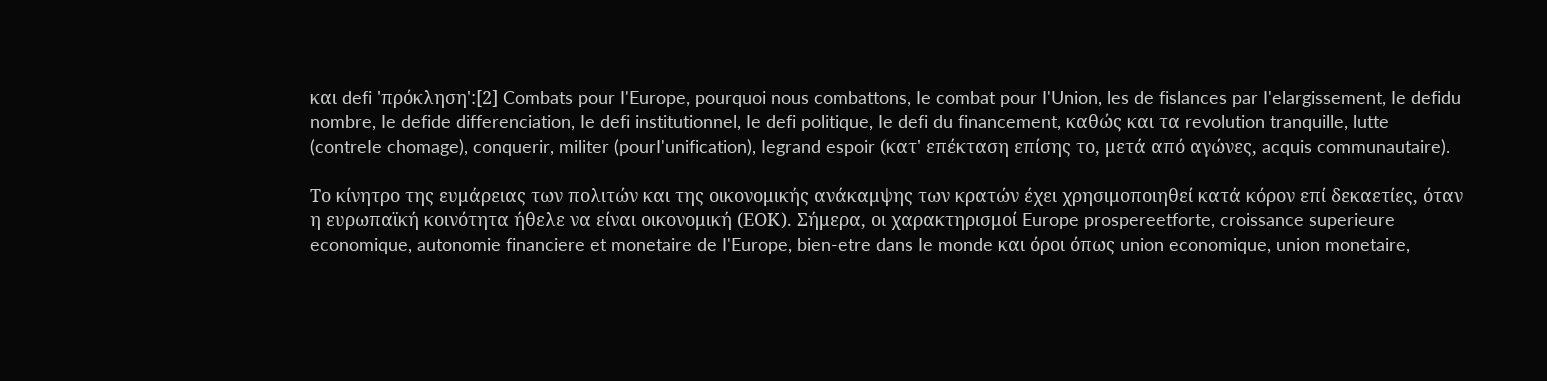και defi 'πρόκληση':[2] Combats pour I'Europe, pourquoi nous combattons, Ie combat pour I'Union, les de fislances par I'elargissement, Ie defidu nombre, Ie defide differenciation, Ie defi institutionnel, Ie defi politique, Ie defi du financement, καθώς και τα revolution tranquille, lutte (contreIe chomage), conquerir, militer (pourI'unification), Iegrand espoir (κατ' επέκταση επίσης το, μετά από αγώνες, acquis communautaire).

Το κίνητρο της ευμάρειας των πολιτών και της οικονομικής ανάκαμψης των κρατών έχει χρησιμοποιηθεί κατά κόρον επί δεκαετίες, όταν η ευρωπαϊκή κοινότητα ήθελε να είναι οικονομική (ΕΟΚ). Σήμερα, οι χαρακτηρισμοί Europe prospereetforte, croissance superieure economique, autonomie financiere et monetaire de I'Europe, bien-etre dans Ie monde και όροι όπως union economique, union monetaire,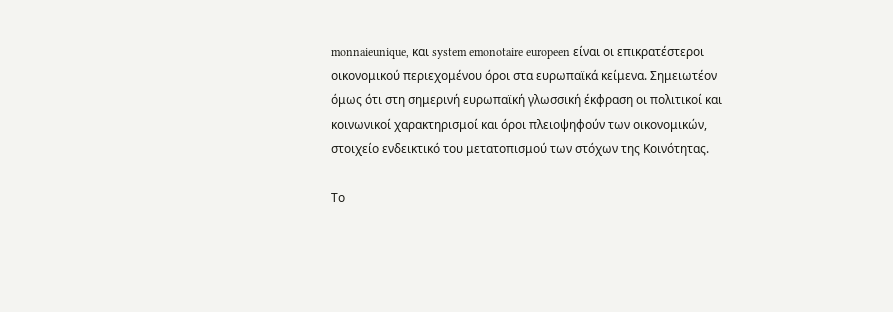monnaieunique, και system emonotaire europeen είναι οι επικρατέστεροι οικονομικού περιεχομένου όροι στα ευρωπαϊκά κείμενα. Σημειωτέον όμως ότι στη σημερινή ευρωπαϊκή γλωσσική έκφραση οι πολιτικοί και κοινωνικοί χαρακτηρισμοί και όροι πλειοψηφούν των οικονομικών, στοιχείο ενδεικτικό του μετατοπισμού των στόχων της Κοινότητας.

Το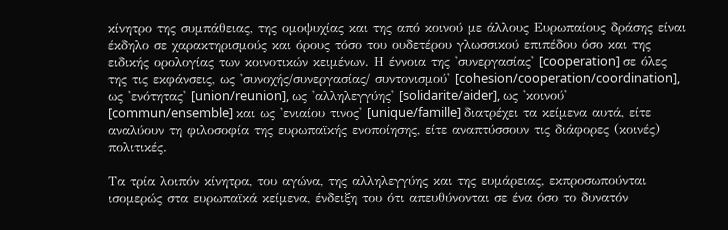κίνητρο της συμπάθειας, της ομοψυχίας και της από κοινού με άλλους Ευρωπαίους δράσης είναι έκδηλο σε χαρακτηρισμούς και όρους τόσο του ουδετέρου γλωσσικού επιπέδου όσο και της ειδικής ορολογίας των κοινοτικών κειμένων. Η έννοια της 'συνεργασίας' [cooperation] σε όλες της τις εκφάνσεις, ως 'συνοχής/συνεργασίας/ συντονισμού' [cohesion/cooperation/coordination], ως 'ενότητας' [union/reunion], ως 'αλληλεγγύης' [solidarite/aider], ως 'κοινού' [commun/ensemble] και ως 'ενιαίου τινος' [unique/famille] διατρέχει τα κείμενα αυτά, είτε αναλύουν τη φιλοσοφία της ευρωπαϊκής ενοποίησης, είτε αναπτύσσουν τις διάφορες (κοινές) πολιτικές.

Τα τρία λοιπόν κίνητρα, του αγώνα, της αλληλεγγύης και της ευμάρειας, εκπροσωπούνται ισομερώς στα ευρωπαϊκά κείμενα, ένδειξη του ότι απευθύνονται σε ένα όσο το δυνατόν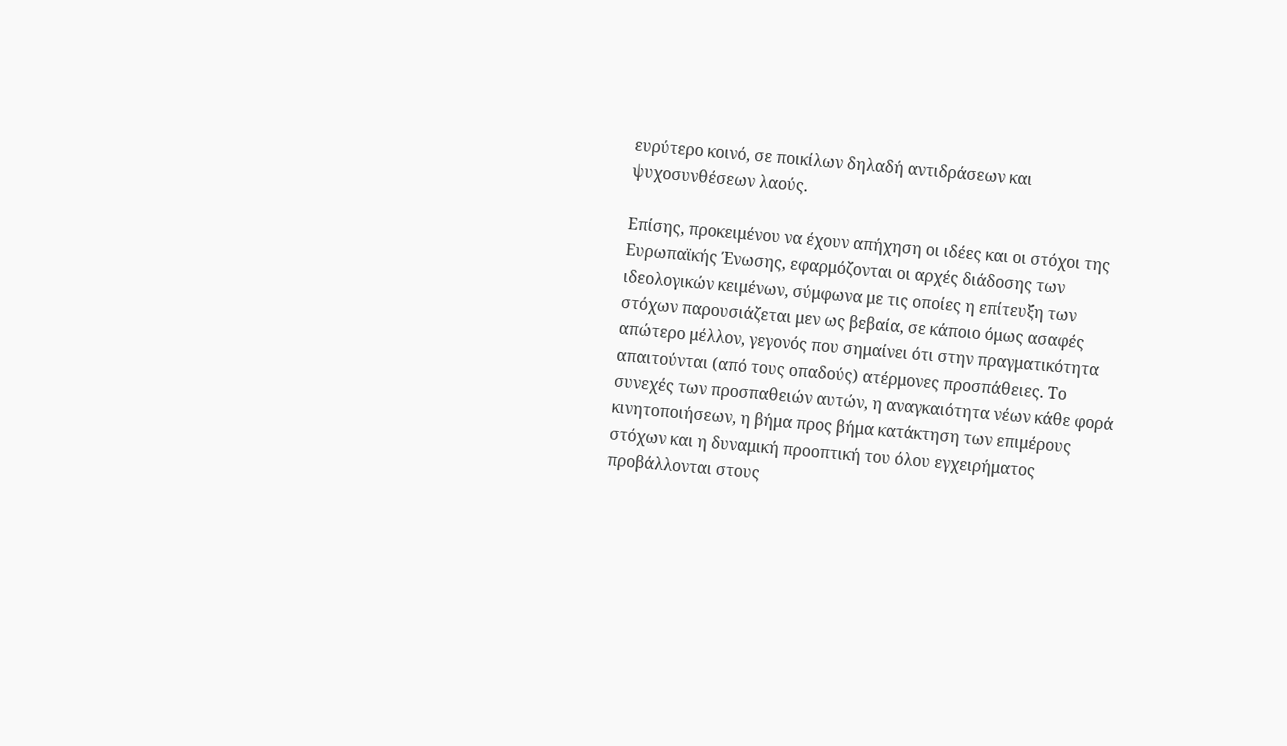ευρύτερο κοινό, σε ποικίλων δηλαδή αντιδράσεων και ψυχοσυνθέσεων λαούς.

Επίσης, προκειμένου να έχουν απήχηση οι ιδέες και οι στόχοι της Ευρωπαϊκής Ένωσης, εφαρμόζονται οι αρχές διάδοσης των ιδεολογικών κειμένων, σύμφωνα με τις οποίες η επίτευξη των στόχων παρουσιάζεται μεν ως βεβαία, σε κάποιο όμως ασαφές απώτερο μέλλον, γεγονός που σημαίνει ότι στην πραγματικότητα απαιτούνται (από τους οπαδούς) ατέρμονες προσπάθειες. Το συνεχές των προσπαθειών αυτών, η αναγκαιότητα νέων κάθε φορά κινητοποιήσεων, η βήμα προς βήμα κατάκτηση των επιμέρους στόχων και η δυναμική προοπτική του όλου εγχειρήματος προβάλλονται στους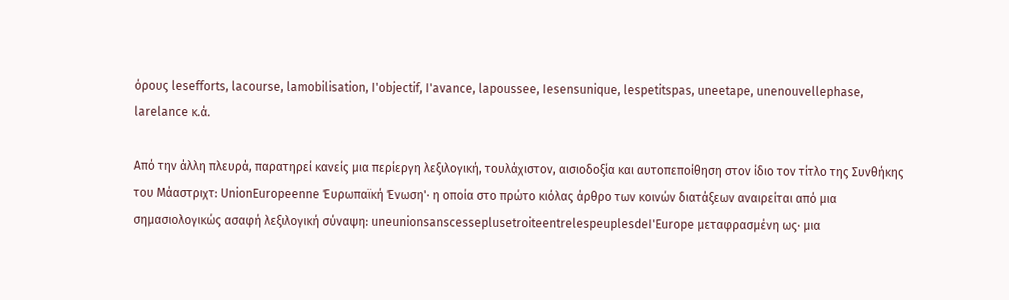όρους lesefforts, lacourse, lamobilisation, I'objectif, I'avance, lapoussee, Iesensunique, lespetitspas, uneetape, unenouvellephase, larelance κ.ά.

Από την άλλη πλευρά, παρατηρεί κανείς μια περίεργη λεξιλογική, τουλάχιστον, αισιοδοξία και αυτοπεποίθηση στον ίδιο τον τίτλο της Συνθήκης του Μάαστριχτ: UnionEuropeenne Έυρωπαϊκή Ένωση'· η οποία στο πρώτο κιόλας άρθρο των κοινών διατάξεων αναιρείται από μια σημασιολογικώς ασαφή λεξιλογική σύναψη: uneunionsanscesseplusetroiteentrelespeuplesdeI'Europe μεταφρασμένη ως· μια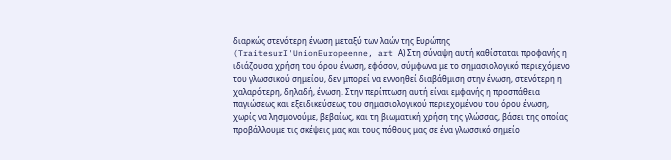διαρκώς στενότερη ένωση μεταξύ των λαών της Ευρώπης (TraitesurI'UnionEuropeenne, art Α) Στη σύναψη αυτή καθίσταται προφανής η ιδιάζουσα χρήση του όρου ένωση, εφόσον, σύμφωνα με το σημασιολογικό περιεχόμενο του γλωσσικού σημείου, δεν μπορεί να εννοηθεί διαβάθμιση στην ένωση, στενότερη η χαλαρότερη, δηλαδή, ένωση. Στην περίπτωση αυτή είναι εμφανής η προσπάθεια παγιώσεως και εξειδικεύσεως του σημασιολογικού περιεχομένου του όρου ένωση, χωρίς να λησμονούμε, βεβαίως, και τη βιωματική χρήση της γλώσσας, βάσει της οποίας προβάλλουμε τις σκέψεις μας και τους πόθους μας σε ένα γλωσσικό σημείο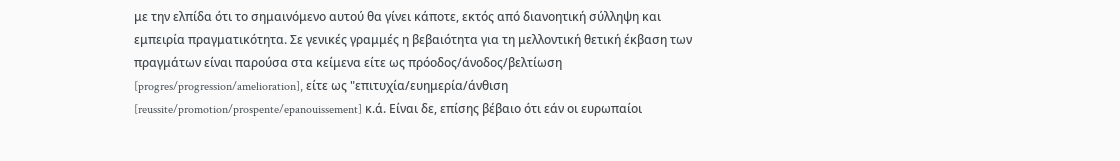με την ελπίδα ότι το σημαινόμενο αυτού θα γίνει κάποτε, εκτός από διανοητική σύλληψη και εμπειρία πραγματικότητα. Σε γενικές γραμμές η βεβαιότητα για τη μελλοντική θετική έκβαση των πραγμάτων είναι παρούσα στα κείμενα είτε ως πρόοδος/άνοδος/βελτίωση [progres/progression/amelioration], είτε ως "επιτυχία/ευημερία/άνθιση [reussite/promotion/prospente/epanouissement] κ.ά. Είναι δε, επίσης βέβαιο ότι εάν οι ευρωπαίοι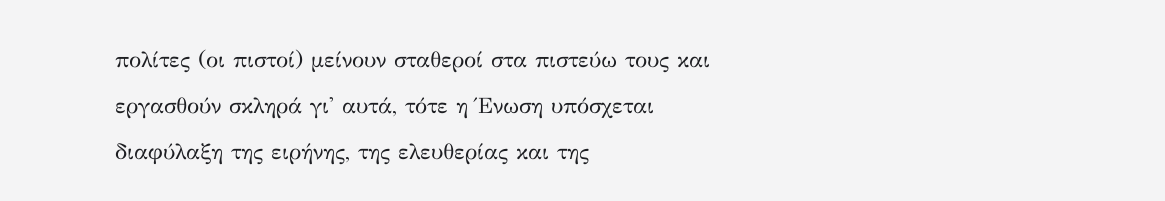πολίτες (οι πιστοί) μείνουν σταθεροί στα πιστεύω τους και εργασθούν σκληρά γι' αυτά, τότε η Ένωση υπόσχεται διαφύλαξη της ειρήνης, της ελευθερίας και της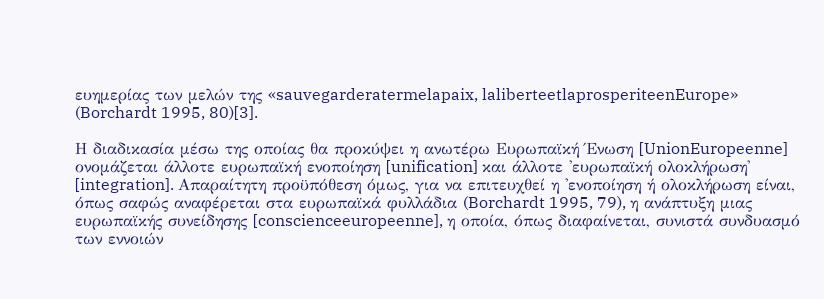ευημερίας των μελών της «sauvegarderatermelapaix, laliberteetlaprosperiteenEurope» (Borchardt 1995, 80)[3].

Η διαδικασία μέσω της οποίας θα προκύψει η ανωτέρω Ευρωπαϊκή Ένωση [UnionEuropeenne] ονομάζεται άλλοτε ευρωπαϊκή ενοποίηση [unification] και άλλοτε 'ευρωπαϊκή ολοκλήρωση' [integration]. Απαραίτητη προϋπόθεση όμως, για να επιτευχθεί η 'ενοποίηση ή ολοκλήρωση είναι, όπως σαφώς αναφέρεται στα ευρωπαϊκά φυλλάδια (Borchardt 1995, 79), η ανάπτυξη μιας ευρωπαϊκής συνείδησης [conscienceeuropeenne], η οποία, όπως διαφαίνεται, συνιστά συνδυασμό των εννοιών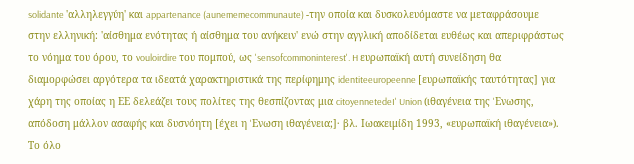solidante 'αλληλεγγύη' και appartenance (aunememecommunaute) -την οποία και δυσκολευόμαστε να μεταφράσουμε στην ελληνική: 'αίσθημα ενότητας ή αίσθημα του ανήκειν' ενώ στην αγγλική αποδίδεται ευθέως και απεριφράστως το νόημα του όρου, το vouloirdire του πομπού, ως 'sensofcommoninterest'. H ευρωπαϊκή αυτή συνείδηση θα διαμορφώσει αργότερα τα ιδεατά χαρακτηριστικά της περίφημης identiteeuropeenne [ευρωπαϊκής ταυτότητας] για χάρη της οποίας η ΕΕ δελεάζει τους πολίτες της θεσπίζοντας μια citoyennetedeI' Union (ιθαγένεια της 'Eνωσης, απόδοση μάλλον ασαφής και δυσνόητη [έχει η 'Eνωση ιθαγένεια;]· βλ. Ιωακειμίδη 1993, «ευρωπαϊκή ιθαγένεια»). Το όλο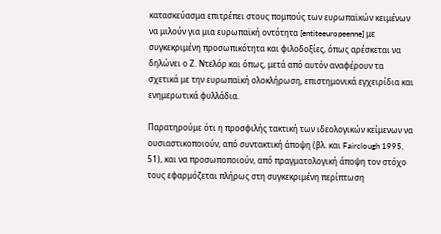κατασκεύασμα επιτρέπει στους πομπούς των ευρωπαϊκών κειμένων να μιλούν για μια ευρωπαϊκή οντότητα [entiteeuropeenne] με συγκεκριμένη προσωπικότητα και φιλοδοξίες, όπως αρέσκεται να δηλώνει ο Ζ. Ντελόρ και όπως, μετά από αυτόν αναφέρουν τα σχετικά με την ευρωπαϊκή ολοκλήρωση, επιστημονικά εγχειρίδια και ενημερωτικά φυλλάδια.

Παρατηρούμε ότι η προσφιλής τακτική των ιδεολογικών κείμενων να ουσιαστικοποιούν, από συντακτική άποψη (βλ. και Fairclough 1995, 51), και να προσωποποιούν, από πραγματολογική άποψη τον στόχο τους εφαρμόζεται πλήρως στη συγκεκριμένη περίπτωση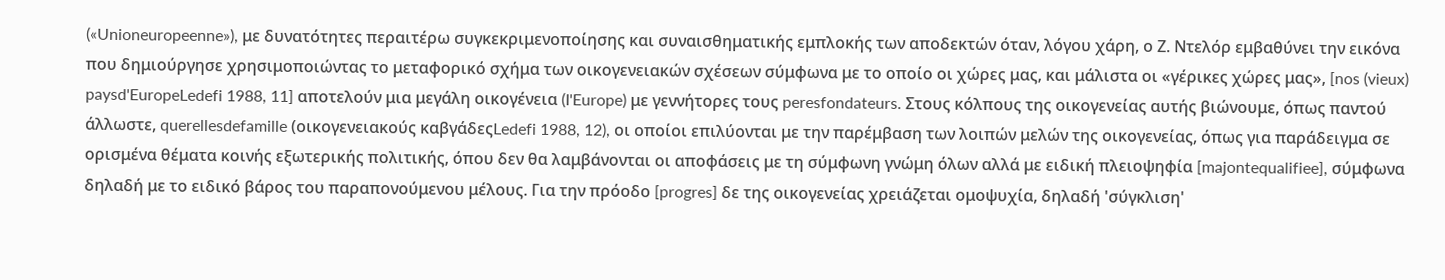(«Unioneuropeenne»), με δυνατότητες περαιτέρω συγκεκριμενοποίησης και συναισθηματικής εμπλοκής των αποδεκτών όταν, λόγου χάρη, ο Ζ. Ντελόρ εμβαθύνει την εικόνα που δημιούργησε χρησιμοποιώντας το μεταφορικό σχήμα των οικογενειακών σχέσεων σύμφωνα με το οποίο οι χώρες μας, και μάλιστα οι «γέρικες χώρες μας», [nos (vieux) paysd'EuropeLedefi 1988, 11] αποτελούν μια μεγάλη οικογένεια (I'Europe) με γεννήτορες τους peresfondateurs. Στους κόλπους της οικογενείας αυτής βιώνουμε, όπως παντού άλλωστε, querellesdefamille (οικογενειακούς καβγάδεςLedefi 1988, 12), οι οποίοι επιλύονται με την παρέμβαση των λοιπών μελών της οικογενείας, όπως για παράδειγμα σε ορισμένα θέματα κοινής εξωτερικής πολιτικής, όπου δεν θα λαμβάνονται οι αποφάσεις με τη σύμφωνη γνώμη όλων αλλά με ειδική πλειοψηφία [majontequalifiee], σύμφωνα δηλαδή με το ειδικό βάρος του παραπονούμενου μέλους. Για την πρόοδο [progres] δε της οικογενείας χρειάζεται ομοψυχία, δηλαδή 'σύγκλιση'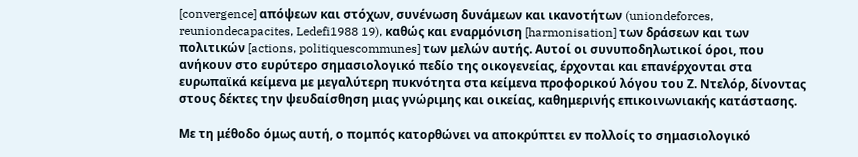[convergence] απόψεων και στόχων, συνένωση δυνάμεων και ικανοτήτων (uniondeforces, reuniondecapacites, Ledefi1988 19), καθώς και εναρμόνιση [harmonisation] των δράσεων και των πολιτικών [actions, politiquescommunes] των μελών αυτής. Αυτοί οι συνυποδηλωτικοί όροι, που ανήκουν στο ευρύτερο σημασιολογικό πεδίο της οικογενείας, έρχονται και επανέρχονται στα ευρωπαϊκά κείμενα με μεγαλύτερη πυκνότητα στα κείμενα προφορικού λόγου του Ζ. Ντελόρ, δίνοντας στους δέκτες την ψευδαίσθηση μιας γνώριμης και οικείας, καθημερινής επικοινωνιακής κατάστασης.

Με τη μέθοδο όμως αυτή, ο πομπός κατορθώνει να αποκρύπτει εν πολλοίς το σημασιολογικό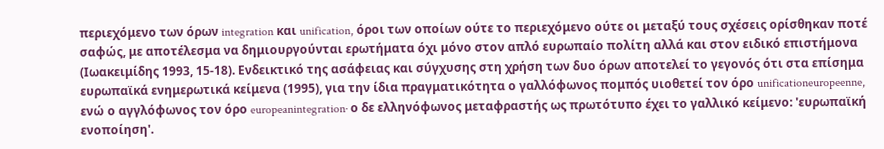περιεχόμενο των όρων integration και unification, όροι των οποίων ούτε το περιεχόμενο ούτε οι μεταξύ τους σχέσεις ορίσθηκαν ποτέ σαφώς, με αποτέλεσμα να δημιουργούνται ερωτήματα όχι μόνο στον απλό ευρωπαίο πολίτη αλλά και στον ειδικό επιστήμονα (Ιωακειμίδης 1993, 15-18). Ενδεικτικό της ασάφειας και σύγχυσης στη χρήση των δυο όρων αποτελεί το γεγονός ότι στα επίσημα ευρωπαϊκά ενημερωτικά κείμενα (1995), για την ίδια πραγματικότητα ο γαλλόφωνος πομπός υιοθετεί τον όρο unificationeuropeenne, ενώ ο αγγλόφωνος τον όρο europeanintegration· ο δε ελληνόφωνος μεταφραστής ως πρωτότυπο έχει το γαλλικό κείμενο: 'ευρωπαϊκή ενοποίηση'.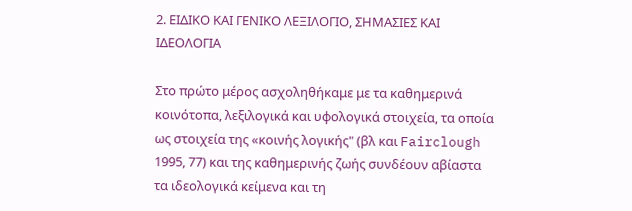2. ΕΙΔΙΚΟ ΚΑΙ ΓΕΝΙΚΟ ΛΕΞΙΛΟΓΙΟ, ΣΗΜΑΣΙΕΣ ΚΑΙ ΙΔΕΟΛΟΓΙΑ

Στο πρώτο μέρος ασχοληθήκαμε με τα καθημερινά κοινότοπα, λεξιλογικά και υφολογικά στοιχεία, τα οποία ως στοιχεία της «κοινής λογικής" (βλ και Fairclough 1995, 77) και της καθημερινής ζωής συνδέουν αβίαστα τα ιδεολογικά κείμενα και τη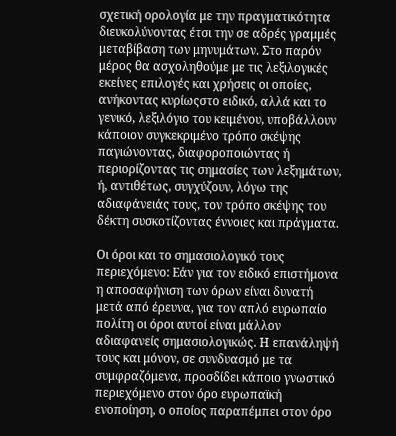σχετική ορολογία με την πραγματικότητα διευκολύνοντας έτσι την σε αδρές γραμμές μεταβίβαση των μηνυμάτων. Στο παρόν μέρος θα ασχοληθούμε με τις λεξιλογικές εκείνες επιλογές και χρήσεις οι οποίες, ανήκοντας κυρίωςστο ειδικό, αλλά και το γενικό, λεξιλόγιο του κειμένου, υποβάλλουν κάποιον συγκεκριμένο τρόπο σκέψης παγιώνοντας, διαφοροποιώντας ή περιορίζοντας τις σημασίες των λεξημάτων, ή, αντιθέτως, συγχύζουν, λόγω της αδιαφάνειάς τους, τον τρόπο σκέψης του δέκτη συσκοτίζοντας έννοιες και πράγματα.

Οι όροι και το σημασιολογικό τους περιεχόμενο: Εάν για τον ειδικό επιστήμονα η αποσαφήνιση των όρων είναι δυνατή μετά από έρευνα, για τον απλό ευρωπαίο πολίτη οι όροι αυτοί είναι μάλλον αδιαφανείς σημασιολογικώς. Η επανάληψή τους και μόνον, σε συνδυασμό με τα συμφραζόμενα, προσδίδει κάποιο γνωστικό περιεχόμενο στον όρο ευρωπαϊκή ενοποίηση, ο οποίος παραπέμπει στον όρο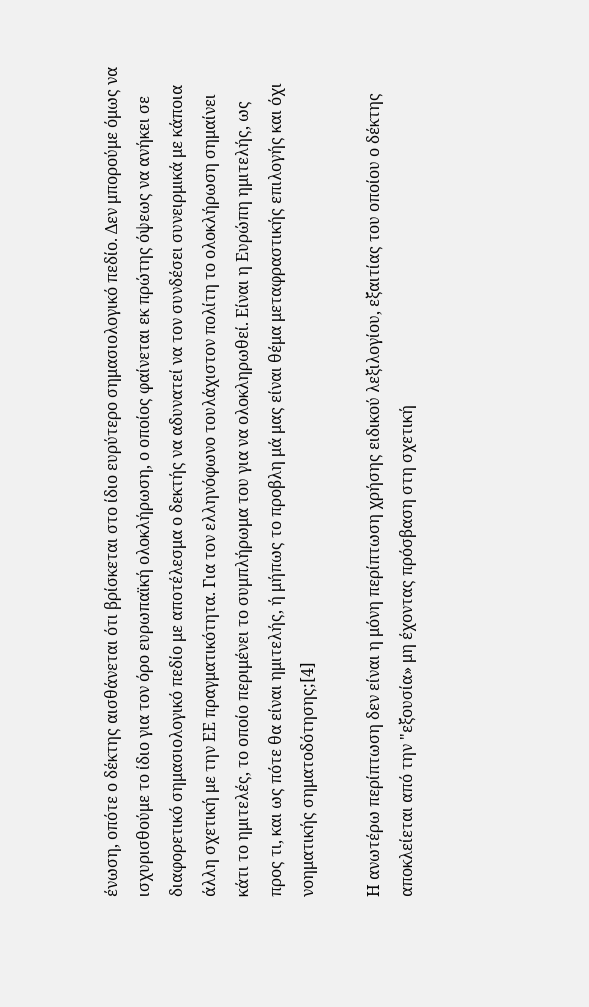ένωση, οπότε ο δέκτης αισθάνεται ότι βρίσκεται στο ίδιο ευρύτερο σημασιολογικό πεδίο. Δεν μπορούμε όμως να ισχυρισθούμε το ίδιο για τον όρο ευρωπαϊκή ολοκλήρωση, ο οποίος φαίνεται εκ πρώτης όψεως να ανήκει σε διαφορετικό σημασιολογικό πεδίο με αποτέλεσμα ο δεκτής να αδυνατεί να τον συνδέσει συνειρμικά με κάποια άλλη σχετική με την ΕΕ πραγματικότητα. Για τον ελληνόφωνο τουλάχιστον πολίτη το ολοκλήρωση σημαίνει κάτι το ημιτελές, το οποίο περιμένει το συμπλήρωμα του για να ολοκληρωθεί. Είναι η Ευρώπη ημιτελής, ως προς τι, και ως πότε θα είναι ημιτελής, ή μήπως το προβλη μά μας είναι θέμα μεταφραστικής επιλογής και όχι νοηματικής σηματοδότησης;[4]

Η ανωτέρω περίπτωση δεν είναι η μόνη περίπτωση χρήσης ειδικού λεξιλογίου, εξαιτίας του οποίου ο δέκτης αποκλείεται από την "εξουσία» μη έχοντας πρόσβαση στη σχετική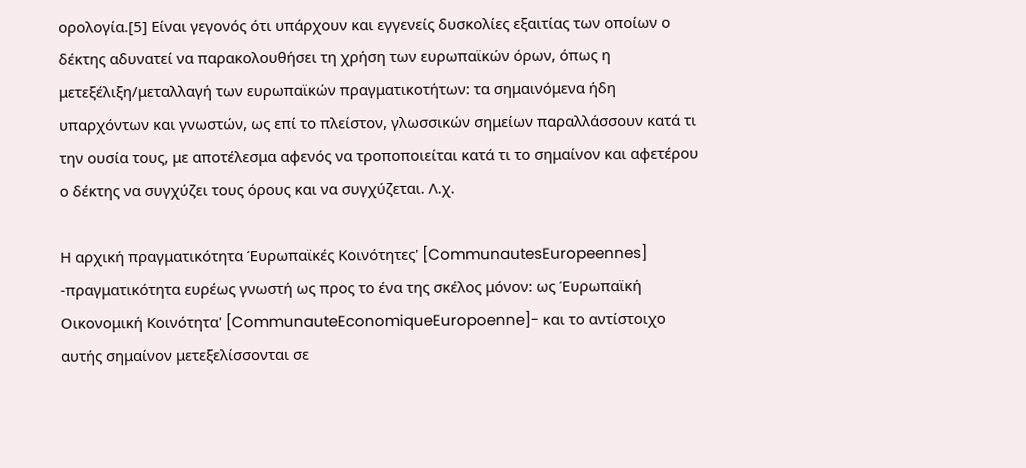ορολογία.[5] Είναι γεγονός ότι υπάρχουν και εγγενείς δυσκολίες εξαιτίας των οποίων ο δέκτης αδυνατεί να παρακολουθήσει τη χρήση των ευρωπαϊκών όρων, όπως η μετεξέλιξη/μεταλλαγή των ευρωπαϊκών πραγματικοτήτων: τα σημαινόμενα ήδη υπαρχόντων και γνωστών, ως επί το πλείστον, γλωσσικών σημείων παραλλάσσουν κατά τι την ουσία τους, με αποτέλεσμα αφενός να τροποποιείται κατά τι το σημαίνον και αφετέρου ο δέκτης να συγχύζει τους όρους και να συγχύζεται. Λ.χ.

Η αρχική πραγματικότητα Έυρωπαϊκές Κοινότητες' [CommunautesEuropeennes] -πραγματικότητα ευρέως γνωστή ως προς το ένα της σκέλος μόνον: ως Έυρωπαϊκή Οικονομική Κοινότητα' [CommunauteEconomiqueEuropoenne]- και το αντίστοιχο αυτής σημαίνον μετεξελίσσονται σε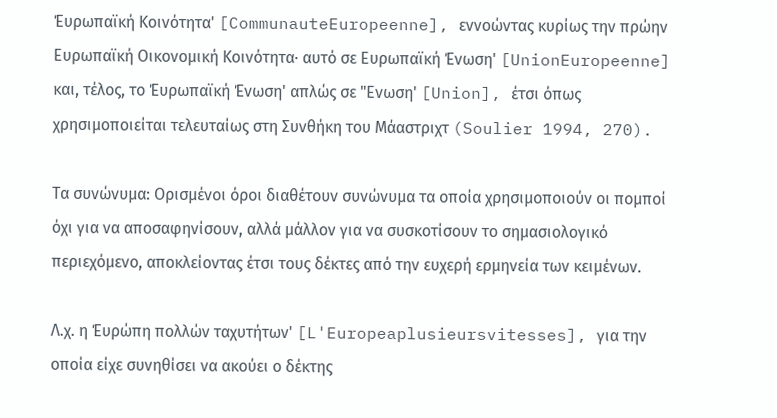Έυρωπαϊκή Κοινότητα' [CommunauteEuropeenne], εννοώντας κυρίως την πρώην Ευρωπαϊκή Οικονομική Κοινότητα· αυτό σε Ευρωπαϊκή Ένωση' [UnionEuropeenne] και, τέλος, το Έυρωπαϊκή Ένωση' απλώς σε "Ενωση' [Union], έτσι όπως χρησιμοποιείται τελευταίως στη Συνθήκη του Μάαστριχτ (Soulier 1994, 270).

Τα συνώνυμα: Ορισμένοι όροι διαθέτουν συνώνυμα τα οποία χρησιμοποιούν οι πομποί όχι για να αποσαφηνίσουν, αλλά μάλλον για να συσκοτίσουν το σημασιολογικό περιεχόμενο, αποκλείοντας έτσι τους δέκτες από την ευχερή ερμηνεία των κειμένων.

Λ.χ. η Έυρώπη πολλών ταχυτήτων' [L'Europeaplusieursvitesses], για την οποία είχε συνηθίσει να ακούει ο δέκτης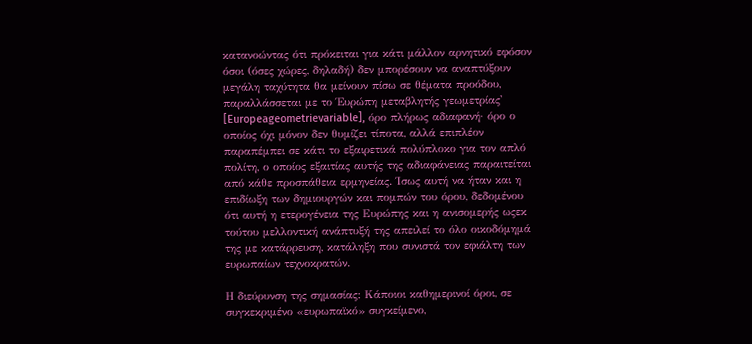κατανοώντας ότι πρόκειται για κάτι μάλλον αρνητικό εφόσον όσοι (όσες χώρες, δηλαδή) δεν μπορέσουν να αναπτύξουν μεγάλη ταχύτητα θα μείνουν πίσω σε θέματα προόδου, παραλλάσσεται με το Έυρώπη μεταβλητής γεωμετρίας' [Europeageometrievariable], όρο πλήρως αδιαφανή· όρο ο οποίος όχι μόνον δεν θυμίζει τίποτα, αλλά επιπλέον παραπέμπει σε κάτι το εξαιρετικά πολύπλοκο για τον απλό πολίτη, ο οποίος εξαιτίας αυτής της αδιαφάνειας παραιτείται από κάθε προσπάθεια ερμηνείας. Ίσως αυτή να ήταν και η επιδίωξη των δημιουργών και πομπών του όρου, δεδομένου ότι αυτή η ετερογένεια της Ευρώπης και η ανισομερής ωςεκ τούτου μελλοντική ανάπτυξή της απειλεί το όλο οικοδόμημά της με κατάρρευση, κατάληξη που συνιστά τον εφιάλτη των ευρωπαίων τεχνοκρατών.

Η διεύρυνση της σημασίας: Κάποιοι καθημερινοί όροι, σε συγκεκριμένο «ευρωπαϊκό» συγκείμενο,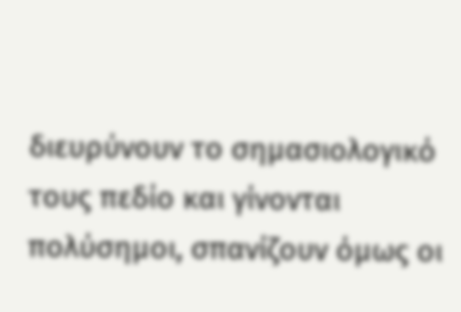διευρύνουν το σημασιολογικό τους πεδίο και γίνονται πολύσημοι, σπανίζουν όμως οι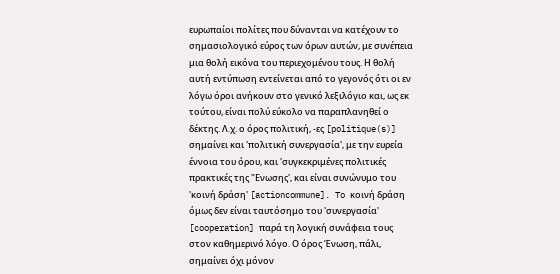ευρωπαίοι πολίτες που δύνανται να κατέχουν το σημασιολογικό εύρος των όρων αυτών, με συνέπεια μια θολή εικόνα του περιεχομένου τους. Η θολή αυτή εντύπωση εντείνεται από το γεγονός ότι οι εν λόγω όροι ανήκουν στο γενικό λεξιλόγιο και, ως εκ τούτου, είναι πολύ εύκολο να παραπλανηθεί ο δέκτης. Λ.χ. ο όρος πολιτική, -ες [politique(s)] σημαίνει και 'πολιτική συνεργασία', με την ευρεία έννοια του όρου, και 'συγκεκριμένες πολιτικές πρακτικές της "Ενωσης', και είναι συνώνυμο του 'κοινή δράση' [actioncommune]. To κοινή δράση όμως δεν είναι ταυτόσημο του 'συνεργασία' [cooperation] παρά τη λογική συνάφεια τους στον καθημερινό λόγο. Ο όρος Ένωση, πάλι, σημαίνει όχι μόνον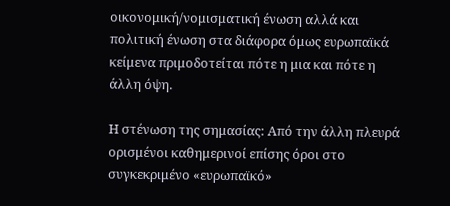οικονομική/νομισματική ένωση αλλά και πολιτική ένωση στα διάφορα όμως ευρωπαϊκά κείμενα πριμοδοτείται πότε η μια και πότε η άλλη όψη.

Η στένωση της σημασίας: Από την άλλη πλευρά ορισμένοι καθημερινοί επίσης όροι στο συγκεκριμένο «ευρωπαϊκό»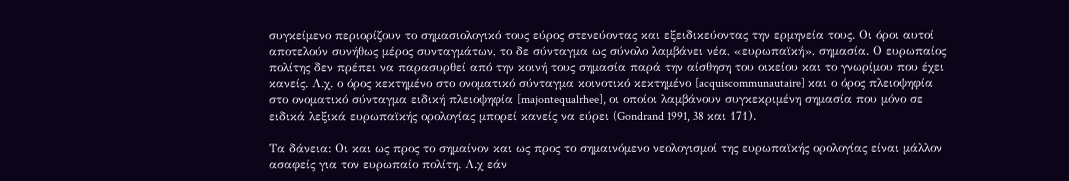συγκείμενο περιορίζουν το σημασιολογικό τους εύρος στενεύοντας και εξειδικεύοντας την ερμηνεία τους. Οι όροι αυτοί αποτελούν συνήθως μέρος συνταγμάτων, το δε σύνταγμα ως σύνολο λαμβάνει νέα, «ευρωπαϊκή», σημασία. Ο ευρωπαίος πολίτης δεν πρέπει να παρασυρθεί από την κοινή τους σημασία παρά την αίσθηση του οικείου και το γνωρίμου που έχει κανείς. Λ.χ. ο όρος κεκτημένο στο ονοματικό σύνταγμα κοινοτικό κεκτημένο [acquiscommunautaire] και ο όρος πλειοψηφία στο ονοματικό σύνταγμα ειδική πλειοψηφία [majontequalrhee], οι οποίοι λαμβάνουν συγκεκριμένη σημασία που μόνο σε ειδικά λεξικά ευρωπαϊκής ορολογίας μπορεί κανείς να εύρει (Gondrand 1991, 38 και 171).

Τα δάνεια: Οι και ως προς το σημαίνον και ως προς το σημαινόμενο νεολογισμοί της ευρωπαϊκής ορολογίας είναι μάλλον ασαφείς για τον ευρωπαίο πολίτη. Λ.χ εάν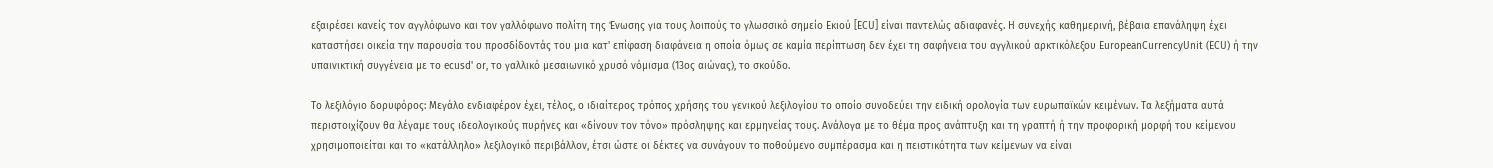εξαιρέσει κανείς τον αγγλόφωνο και τον γαλλόφωνο πολίτη της Ένωσης για τους λοιπούς το γλωσσικό σημείο Εκιού [ECU] είναι παντελώς αδιαφανές. Η συνεχής καθημερινή, βέβαια επανάληψη έχει καταστήσει οικεία την παρουσία του προσδίδοντάς του μια κατ' επίφαση διαφάνεια η οποία όμως σε καμία περίπτωση δεν έχει τη σαφήνεια του αγγλικού αρκτικόλεξου EuropeanCurrencyUnit (ECU) ή την υπαινικτική συγγένεια με το ecusd' or, το γαλλικό μεσαιωνικό χρυσό νόμισμα (13ος αιώνας), το σκούδο.

Το λεξιλόγιο δορυφόρος: Μεγάλο ενδιαφέρον έχει, τέλος, ο ιδιαίτερος τρόπος χρήσης του γενικού λεξιλογίου το οποίο συνοδεύει την ειδική ορολογία των ευρωπαϊκών κειμένων. Τα λεξήματα αυτά περιστοιχίζουν θα λέγαμε τους ιδεολογικούς πυρήνες και «δίνουν τον τόνο» πρόσληψης και ερμηνείας τους. Ανάλογα με το θέμα προς ανάπτυξη και τη γραπτή ή την προφορική μορφή του κείμενου χρησιμοποιείται και το «κατάλληλο» λεξιλογικό περιβάλλον, έτσι ώστε οι δέκτες να συνάγουν το ποθούμενο συμπέρασμα και η πειστικότητα των κείμενων να είναι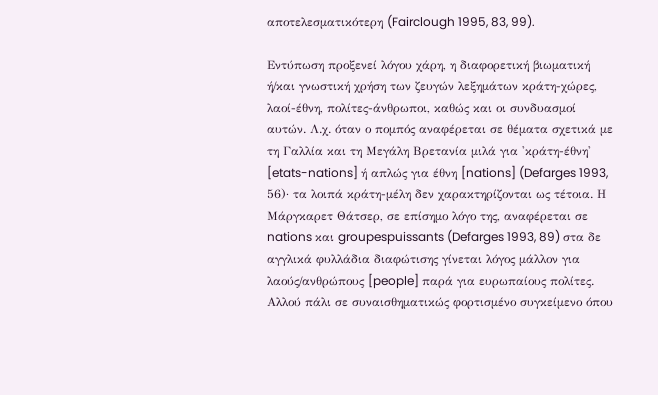αποτελεσματικότερη (Fairclough 1995, 83, 99).

Εντύπωση προξενεί λόγου χάρη, η διαφορετική βιωματική ή/και γνωστική χρήση των ζευγών λεξημάτων κράτη-χώρες, λαοί-έθνη, πολίτες-άνθρωποι, καθώς και οι συνδυασμοί αυτών. Λ.χ. όταν ο πομπός αναφέρεται σε θέματα σχετικά με τη Γαλλία και τη Μεγάλη Βρετανία μιλά για 'κράτη-έθνη' [etats-nations] ή απλώς για έθνη [nations] (Defarges 1993, 56)· τα λοιπά κράτη-μέλη δεν χαρακτηρίζονται ως τέτοια. Η Μάργκαρετ Θάτσερ, σε επίσημο λόγο της, αναφέρεται σε nations και groupespuissants (Defarges 1993, 89) στα δε αγγλικά φυλλάδια διαφώτισης γίνεται λόγος μάλλον για λαούς/ανθρώπους [people] παρά για ευρωπαίους πολίτες. Αλλού πάλι σε συναισθηματικώς φορτισμένο συγκείμενο όπου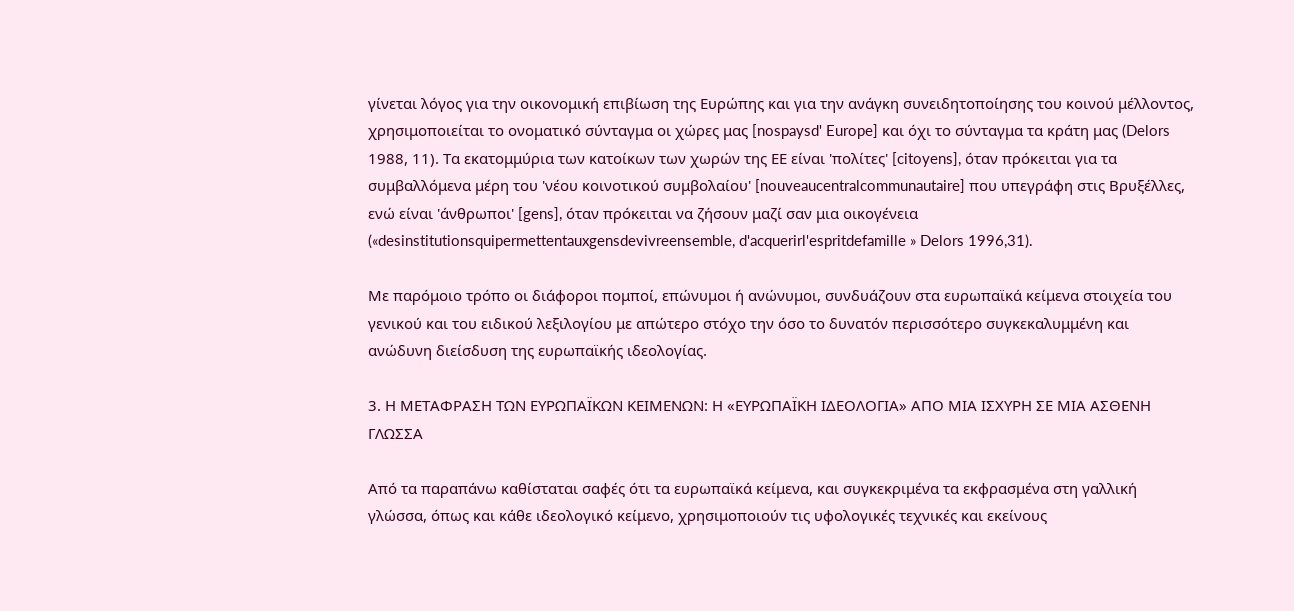γίνεται λόγος για την οικονομική επιβίωση της Ευρώπης και για την ανάγκη συνειδητοποίησης του κοινού μέλλοντος, χρησιμοποιείται το ονοματικό σύνταγμα οι χώρες μας [nospaysd' Europe] και όχι το σύνταγμα τα κράτη μας (Delors 1988, 11). Τα εκατομμύρια των κατοίκων των χωρών της ΕΕ είναι 'πολίτες' [citoyens], όταν πρόκειται για τα συμβαλλόμενα μέρη του 'νέου κοινοτικού συμβολαίου' [nouveaucentralcommunautaire] που υπεγράφη στις Βρυξέλλες, ενώ είναι 'άνθρωποι' [gens], όταν πρόκειται να ζήσουν μαζί σαν μια οικογένεια («desinstitutionsquipermettentauxgensdevivreensemble, d'acquerirl'espritdefamille » Delors 1996,31).

Με παρόμοιο τρόπο οι διάφοροι πομποί, επώνυμοι ή ανώνυμοι, συνδυάζουν στα ευρωπαϊκά κείμενα στοιχεία του γενικού και του ειδικού λεξιλογίου με απώτερο στόχο την όσο το δυνατόν περισσότερο συγκεκαλυμμένη και ανώδυνη διείσδυση της ευρωπαϊκής ιδεολογίας.

3. Η ΜΕΤΑΦΡΑΣΗ ΤΩΝ ΕΥΡΩΠΑΪΚΩΝ ΚΕΙΜΕΝΩΝ: Η «ΕΥΡΩΠΑΪΚΗ ΙΔΕΟΛΟΓΙΑ» ΑΠΟ ΜΙΑ ΙΣΧΥΡΗ ΣΕ ΜΙΑ ΑΣΘΕΝΗ ΓΛΩΣΣΑ

Από τα παραπάνω καθίσταται σαφές ότι τα ευρωπαϊκά κείμενα, και συγκεκριμένα τα εκφρασμένα στη γαλλική γλώσσα, όπως και κάθε ιδεολογικό κείμενο, χρησιμοποιούν τις υφολογικές τεχνικές και εκείνους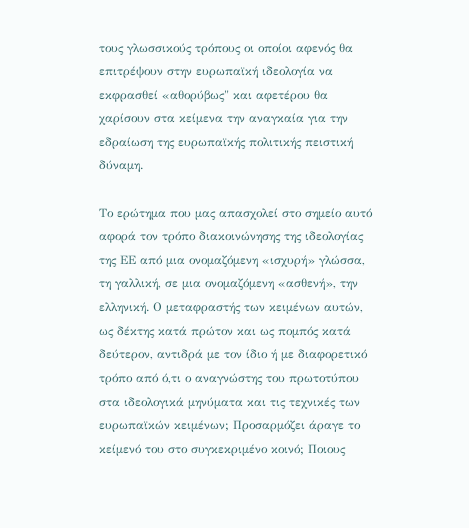τους γλωσσικούς τρόπους οι οποίοι αφενός θα επιτρέψουν στην ευρωπαϊκή ιδεολογία να εκφρασθεί «αθορύβως" και αφετέρου θα χαρίσουν στα κείμενα την αναγκαία για την εδραίωση της ευρωπαϊκής πολιτικής πειστική δύναμη.

Το ερώτημα που μας απασχολεί στο σημείο αυτό αφορά τον τρόπο διακοινώνησης της ιδεολογίας της ΕΕ από μια ονομαζόμενη «ισχυρή» γλώσσα, τη γαλλική, σε μια ονομαζόμενη «ασθενή», την ελληνική. Ο μεταφραστής των κειμένων αυτών, ως δέκτης κατά πρώτον και ως πομπός κατά δεύτερον, αντιδρά με τον ίδιο ή με διαφορετικό τρόπο από ό,τι ο αναγνώστης του πρωτοτύπου στα ιδεολογικά μηνύματα και τις τεχνικές των ευρωπαϊκών κειμένων; Προσαρμόζει άραγε το κείμενό του στο συγκεκριμένο κοινό; Ποιους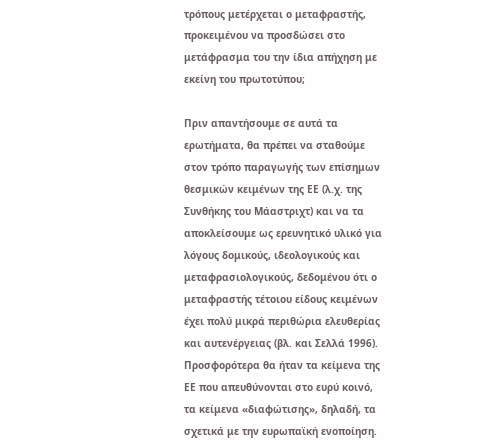τρόπους μετέρχεται ο μεταφραστής, προκειμένου να προσδώσει στο μετάφρασμα του την ίδια απήχηση με εκείνη του πρωτοτύπου;

Πριν απαντήσουμε σε αυτά τα ερωτήματα, θα πρέπει να σταθούμε στον τρόπο παραγωγής των επίσημων θεσμικών κειμένων της ΕΕ (λ.χ. της Συνθήκης του Μάαστριχτ) και να τα αποκλείσουμε ως ερευνητικό υλικό για λόγους δομικούς, ιδεολογικούς και μεταφρασιολογικούς, δεδομένου ότι ο μεταφραστής τέτοιου είδους κειμένων έχει πολύ μικρά περιθώρια ελευθερίας και αυτενέργειας (βλ. και Σελλά 1996). Προσφορότερα θα ήταν τα κείμενα της ΕΕ που απευθύνονται στο ευρύ κοινό, τα κείμενα «διαφώτισης», δηλαδή, τα σχετικά με την ευρωπαϊκή ενοποίηση.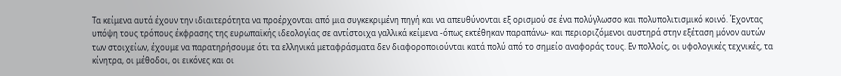Τα κείμενα αυτά έχουν την ιδιαιτερότητα να προέρχονται από μια συγκεκριμένη πηγή και να απευθύνονται εξ ορισμού σε ένα πολύγλωσσο και πολυπολιτισμικό κοινό. Έχοντας υπόψη τους τρόπους έκφρασης της ευρωπαϊκής ιδεολογίας σε αντίστοιχα γαλλικά κείμενα -όπως εκτέθηκαν παραπάνω- και περιοριζόμενοι αυστηρά στην εξέταση μόνον αυτών των στοιχείων, έχουμε να παρατηρήσουμε ότι τα ελληνικά μεταφράσματα δεν διαφοροποιούνται κατά πολύ από το σημείο αναφοράς τους. Εν πολλοίς, οι υφολογικές τεχνικές, τα κίνητρα, οι μέθοδοι, οι εικόνες και οι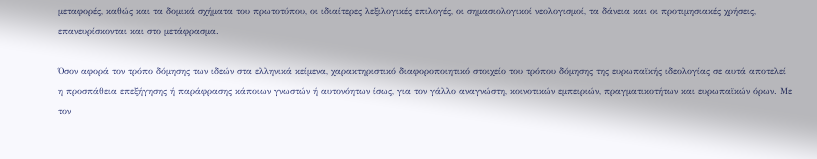μεταφορές, καθώς και τα δομικά σχήματα του πρωτοτύπου, οι ιδιαίτερες λεξιλογικές επιλογές, οι σημασιολογικοί νεολογισμοί, τα δάνεια και οι προτιμησιακές χρήσεις, επανευρίσκονται και στο μετάφρασμα.

Όσον αφορά τον τρόπο δόμησης των ιδεών στα ελληνικά κείμενα, χαρακτηριστικό διαφοροποιητικό στοιχείο του τρόπου δόμησης της ευρωπαϊκής ιδεολογίας σε αυτά αποτελεί η προσπάθεια επεξήγησης ή παράφρασης κάποιων γνωστών ή αυτονόητων ίσως, για τον γάλλο αναγνώστη, κοινοτικών εμπειριών, πραγματικοτήτων και ευρωπαϊκών όρων. Με τον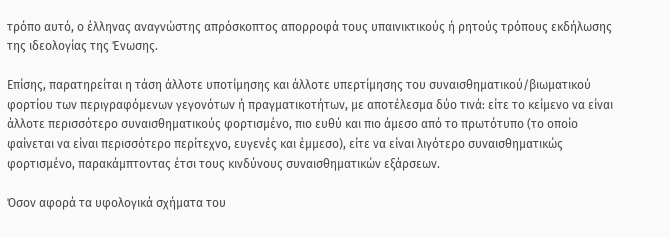τρόπο αυτό, ο έλληνας αναγνώστης απρόσκοπτος απορροφά τους υπαινικτικούς ή ρητούς τρόπους εκδήλωσης της ιδεολογίας της Ένωσης.

Επίσης, παρατηρείται η τάση άλλοτε υποτίμησης και άλλοτε υπερτίμησης του συναισθηματικού/βιωματικού φορτίου των περιγραφόμενων γεγονότων ή πραγματικοτήτων, με αποτέλεσμα δύο τινά: είτε το κείμενο να είναι άλλοτε περισσότερο συναισθηματικούς φορτισμένο, πιο ευθύ και πιο άμεσο από το πρωτότυπο (το οποίο φαίνεται να είναι περισσότερο περίτεχνο, ευγενές και έμμεσο), είτε να είναι λιγότερο συναισθηματικώς φορτισμένο, παρακάμπτοντας έτσι τους κινδύνους συναισθηματικών εξάρσεων.

Όσον αφορά τα υφολογικά σχήματα του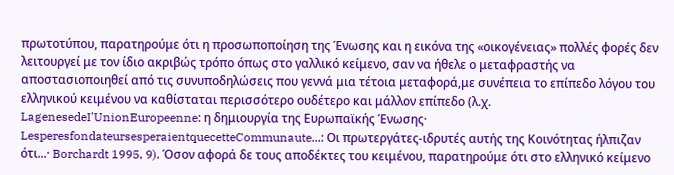πρωτοτύπου, παρατηρούμε ότι η προσωποποίηση της Ένωσης και η εικόνα της «οικογένειας» πολλές φορές δεν λειτουργεί με τον ίδιο ακριβώς τρόπο όπως στο γαλλικό κείμενο, σαν να ήθελε ο μεταφραστής να αποστασιοποιηθεί από τις συνυποδηλώσεις που γεννά μια τέτοια μεταφορά,με συνέπεια το επίπεδο λόγου του ελληνικού κειμένου να καθίσταται περισσότερο ουδέτερο και μάλλον επίπεδο (λ.χ. LagenesedeI'UnionEuropeenne: η δημιουργία της Ευρωπαϊκής Ένωσης· LesperesfondateursesperaientquecetteCommunaute...: Οι πρωτεργάτες-ιδρυτές αυτής της Κοινότητας ήλπιζαν ότι...· Borchardt 1995, 9). Όσον αφορά δε τους αποδέκτες του κειμένου, παρατηρούμε ότι στο ελληνικό κείμενο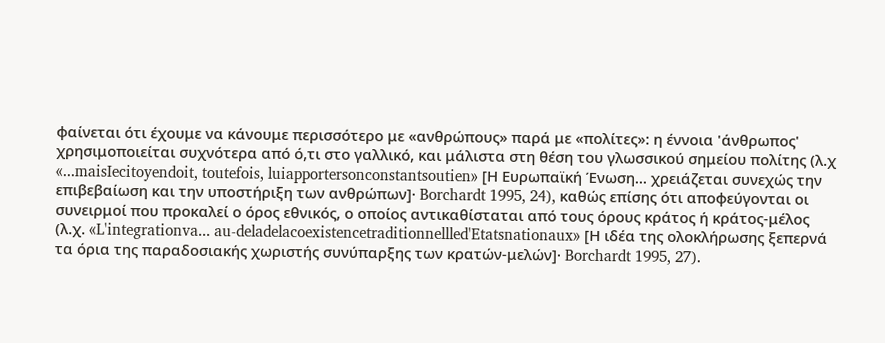φαίνεται ότι έχουμε να κάνουμε περισσότερο με «ανθρώπους» παρά με «πολίτες»: η έννοια 'άνθρωπος' χρησιμοποιείται συχνότερα από ό,τι στο γαλλικό, και μάλιστα στη θέση του γλωσσικού σημείου πολίτης (λ.χ «...maisIecitoyendoit, toutefois, luiapportersonconstantsoutien» [Η Ευρωπαϊκή Ένωση... χρειάζεται συνεχώς την επιβεβαίωση και την υποστήριξη των ανθρώπων]· Borchardt 1995, 24), καθώς επίσης ότι αποφεύγονται οι συνειρμοί που προκαλεί ο όρος εθνικός, ο οποίος αντικαθίσταται από τους όρους κράτος ή κράτος-μέλος (λ.χ. «L'integrationva... au-deladelacoexistencetraditionnellled'Etatsnationaux» [Η ιδέα της ολοκλήρωσης ξεπερνά τα όρια της παραδοσιακής χωριστής συνύπαρξης των κρατών-μελών]· Borchardt 1995, 27).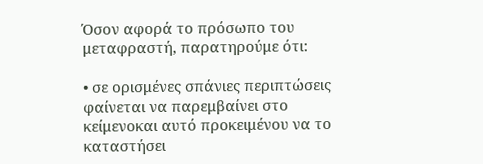Όσον αφορά το πρόσωπο του μεταφραστή, παρατηρούμε ότι:

• σε ορισμένες σπάνιες περιπτώσεις φαίνεται να παρεμβαίνει στο κείμενοκαι αυτό προκειμένου να το καταστήσει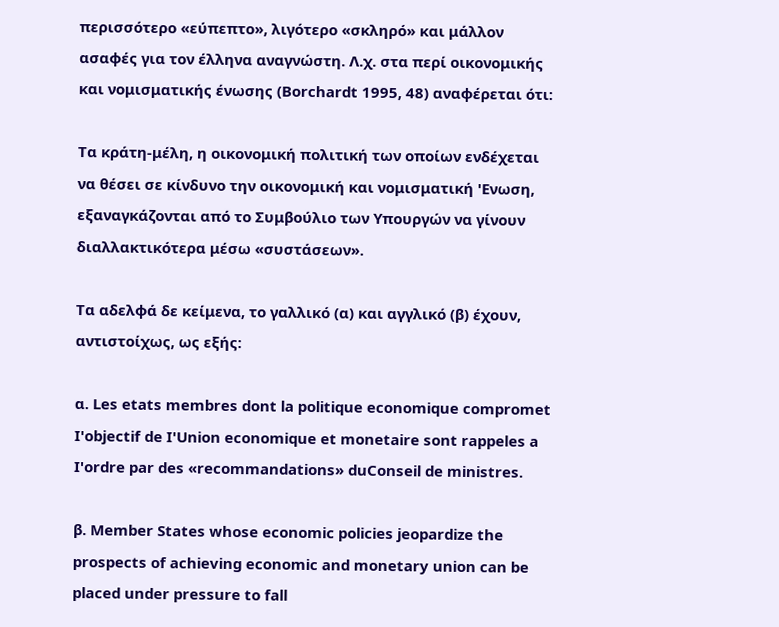περισσότερο «εύπεπτο», λιγότερο «σκληρό» και μάλλον ασαφές για τον έλληνα αναγνώστη. Λ.χ. στα περί οικονομικής και νομισματικής ένωσης (Borchardt 1995, 48) αναφέρεται ότι:

Τα κράτη-μέλη, η οικονομική πολιτική των οποίων ενδέχεται να θέσει σε κίνδυνο την οικονομική και νομισματική 'Eνωση, εξαναγκάζονται από το Συμβούλιο των Υπουργών να γίνουν διαλλακτικότερα μέσω «συστάσεων».

Τα αδελφά δε κείμενα, το γαλλικό (α) και αγγλικό (β) έχουν, αντιστοίχως, ως εξής:

α. Les etats membres dont la politique economique compromet I'objectif de I'Union economique et monetaire sont rappeles a I'ordre par des «recommandations» duConseil de ministres.

β. Member States whose economic policies jeopardize the prospects of achieving economic and monetary union can be placed under pressure to fall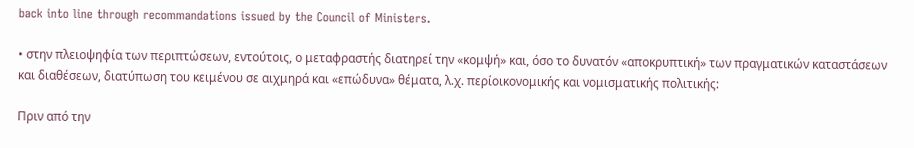back into line through recommandations issued by the Council of Ministers.

• στην πλειοψηφία των περιπτώσεων, εντούτοις, ο μεταφραστής διατηρεί την «κομψή» και, όσο το δυνατόν «αποκρυπτική» των πραγματικών καταστάσεων και διαθέσεων, διατύπωση του κειμένου σε αιχμηρά και «επώδυνα» θέματα, λ.χ. περίοικονομικής και νομισματικής πολιτικής:

Πριν από την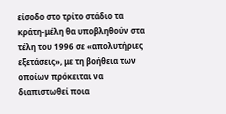είσοδο στο τρίτο στάδιο τα κράτη-μέλη θα υποβληθούν στα τέλη του 1996 σε «απολυτήριες εξετάσεις», με τη βοήθεια των οποίων πρόκειται να διαπιστωθεί ποια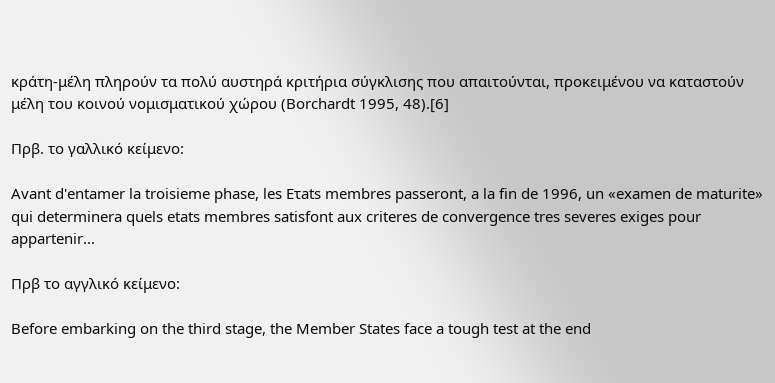κράτη-μέλη πληρούν τα πολύ αυστηρά κριτήρια σύγκλισης που απαιτούνται, προκειμένου να καταστούν μέλη του κοινού νομισματικού χώρου (Borchardt 1995, 48).[6]

Πρβ. το γαλλικό κείμενο:

Avant d'entamer la troisieme phase, les Ετats membres passeront, a la fin de 1996, un «examen de maturite» qui determinera quels etats membres satisfont aux criteres de convergence tres severes exiges pour appartenir...

Πρβ το αγγλικό κείμενο:

Before embarking on the third stage, the Member States face a tough test at the end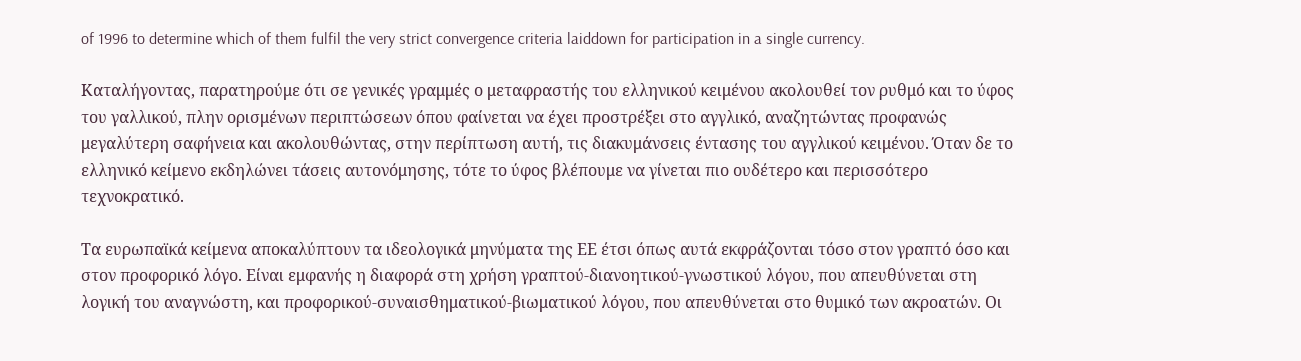of 1996 to determine which of them fulfil the very strict convergence criteria laiddown for participation in a single currency.

Καταλήγοντας, παρατηρούμε ότι σε γενικές γραμμές ο μεταφραστής του ελληνικού κειμένου ακολουθεί τον ρυθμό και το ύφος του γαλλικού, πλην ορισμένων περιπτώσεων όπου φαίνεται να έχει προστρέξει στο αγγλικό, αναζητώντας προφανώς μεγαλύτερη σαφήνεια και ακολουθώντας, στην περίπτωση αυτή, τις διακυμάνσεις έντασης του αγγλικού κειμένου. Όταν δε το ελληνικό κείμενο εκδηλώνει τάσεις αυτονόμησης, τότε το ύφος βλέπουμε να γίνεται πιο ουδέτερο και περισσότερο τεχνοκρατικό.

Τα ευρωπαϊκά κείμενα αποκαλύπτουν τα ιδεολογικά μηνύματα της ΕΕ έτσι όπως αυτά εκφράζονται τόσο στον γραπτό όσο και στον προφορικό λόγο. Είναι εμφανής η διαφορά στη χρήση γραπτού-διανοητικού-γνωστικού λόγου, που απευθύνεται στη λογική του αναγνώστη, και προφορικού-συναισθηματικού-βιωματικού λόγου, που απευθύνεται στο θυμικό των ακροατών. Οι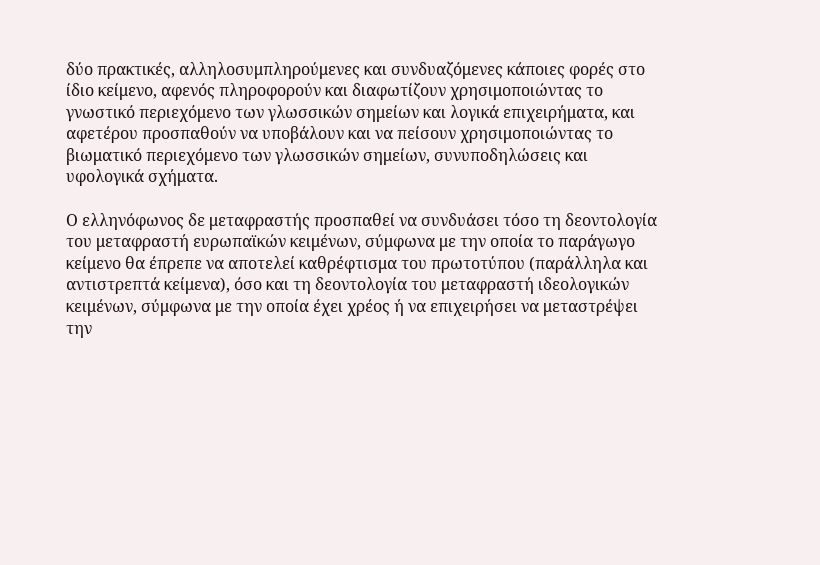δύο πρακτικές, αλληλοσυμπληρούμενες και συνδυαζόμενες κάποιες φορές στο ίδιο κείμενο, αφενός πληροφορούν και διαφωτίζουν χρησιμοποιώντας το γνωστικό περιεχόμενο των γλωσσικών σημείων και λογικά επιχειρήματα, και αφετέρου προσπαθούν να υποβάλουν και να πείσουν χρησιμοποιώντας το βιωματικό περιεχόμενο των γλωσσικών σημείων, συνυποδηλώσεις και υφολογικά σχήματα.

Ο ελληνόφωνος δε μεταφραστής προσπαθεί να συνδυάσει τόσο τη δεοντολογία του μεταφραστή ευρωπαϊκών κειμένων, σύμφωνα με την οποία το παράγωγο κείμενο θα έπρεπε να αποτελεί καθρέφτισμα του πρωτοτύπου (παράλληλα και αντιστρεπτά κείμενα), όσο και τη δεοντολογία του μεταφραστή ιδεολογικών κειμένων, σύμφωνα με την οποία έχει χρέος ή να επιχειρήσει να μεταστρέψει την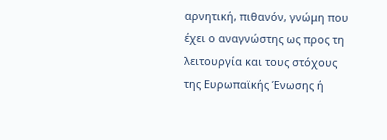αρνητική, πιθανόν, γνώμη που έχει ο αναγνώστης ως προς τη λειτουργία και τους στόχους της Ευρωπαϊκής Ένωσης ή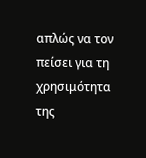απλώς να τον πείσει για τη χρησιμότητα της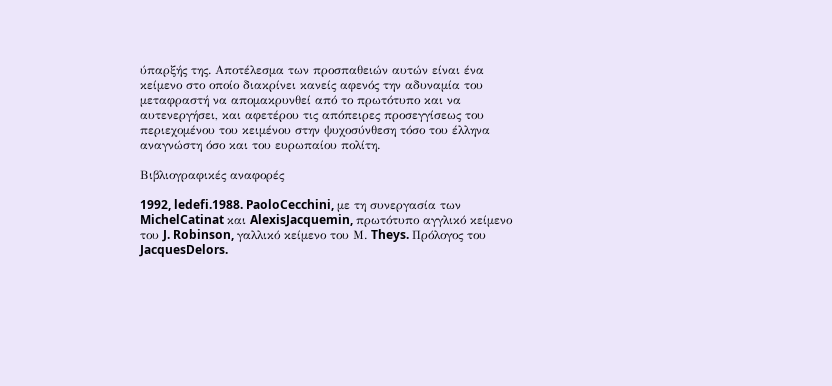ύπαρξής της. Αποτέλεσμα των προσπαθειών αυτών είναι ένα κείμενο στο οποίο διακρίνει κανείς αφενός την αδυναμία του μεταφραστή να απομακρυνθεί από το πρωτότυπο και να αυτενεργήσει, και αφετέρου τις απόπειρες προσεγγίσεως του περιεχομένου του κειμένου στην ψυχοσύνθεση τόσο του έλληνα αναγνώστη όσο και του ευρωπαίου πολίτη.

Βιβλιογραφικές αναφορές

1992, ledefi.1988. PaoloCecchini, με τη συνεργασία των MichelCatinat και AlexisJacquemin, πρωτότυπο αγγλικό κείμενο του J. Robinson, γαλλικό κείμενο του Μ. Theys. Πρόλογος του JacquesDelors.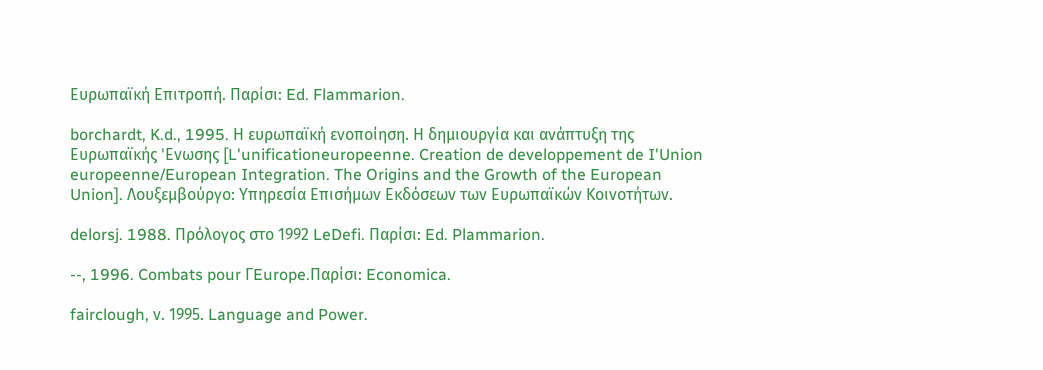Ευρωπαϊκή Επιτροπή. Παρίσι: Ed. Flammarion.

borchardt, K.d., 1995. Η ευρωπαϊκή ενοποίηση. Η δημιουργία και ανάπτυξη της Ευρωπαϊκής 'Eνωσης [L'unificationeuropeenne. Creation de developpement de I'Union europeenne/European Integration. The Origins and the Growth of the European Union]. Λουξεμβούργο: Υπηρεσία Επισήμων Εκδόσεων των Ευρωπαϊκών Κοινοτήτων.

delorsj. 1988. Πρόλογος στο 1992 LeDefi. Παρίσι: Ed. Plammarion.

--, 1996. Combats pour ΓEurope.Παρίσι: Economica.

fairclough, ν. 1995. Language and Power.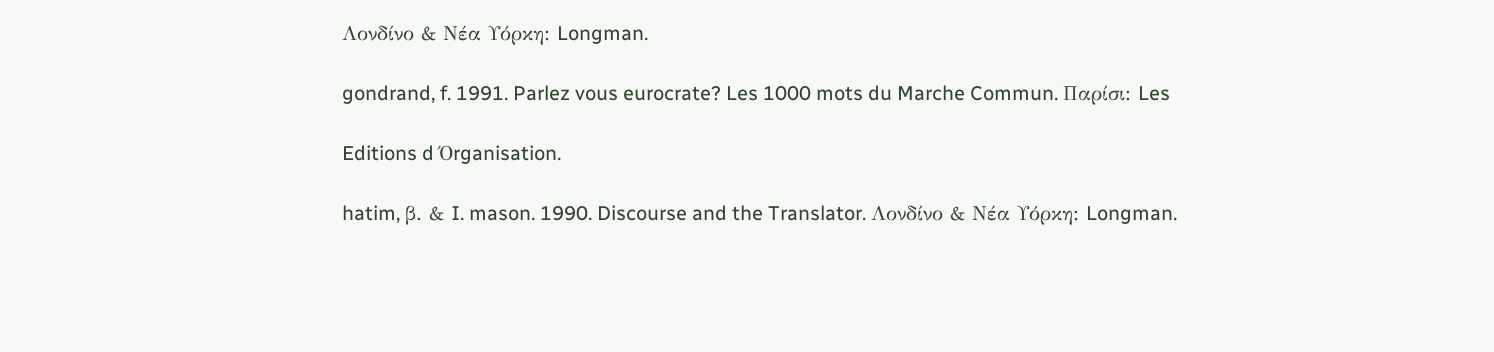Λονδίνο & Νέα Υόρκη: Longman.

gondrand, f. 1991. Parlez vous eurocrate? Les 1000 mots du Marche Commun. Παρίσι: Les

Editions d Όrganisation.

hatim, β. & I. mason. 1990. Discourse and the Translator. Λονδίνο & Νέα Υόρκη: Longman.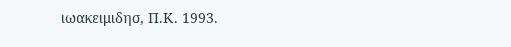ιωακειμιδησ, Π.Κ. 1993.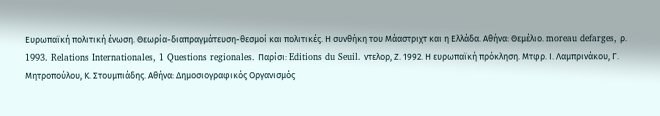Ευρωπαϊκή πολιτική ένωση. Θεωρία-διαπραγμάτευση-θεσμοί και πολιτικές. Η συνθήκη του Μάαστριχτ και η Ελλάδα. Αθήνα: Θεμέλιο. moreau defarges, ρ. 1993. Relations Internationales, 1 Questions regionales. Παρίσι: Editions du Seuil. ντελορ, Ζ. 1992. Η ευρωπαϊκή πρόκληση. Μτφρ. Ι. Λαμπρινάκου, Γ. Μητροπούλου, Κ. Στουμπιάδης. Αθήνα: Δημοσιογραφικός Οργανισμός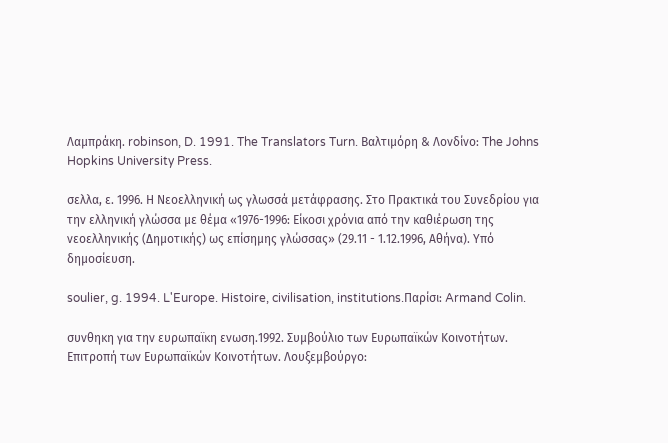Λαμπράκη. robinson, D. 1991. The Translators Turn. Βαλτιμόρη & Λονδίνο: The Johns Hopkins University Press.

σελλα, ε. 1996. Η Νεοελληνική ως γλωσσά μετάφρασης. Στο Πρακτικά του Συνεδρίου για την ελληνική γλώσσα με θέμα «1976-1996: Είκοσι χρόνια από την καθιέρωση της νεοελληνικής (Δημοτικής) ως επίσημης γλώσσας» (29.11 - 1.12.1996, Αθήνα). Υπό δημοσίευση.

soulier, g. 1994. L'Europe. Histoire, civilisation, institutions.Παρίσι: Armand Colin.

συνθηκη για την ευρωπαϊκη ενωση.1992. Συμβούλιο των Ευρωπαϊκών Κοινοτήτων. Επιτροπή των Ευρωπαϊκών Κοινοτήτων. Λουξεμβούργο: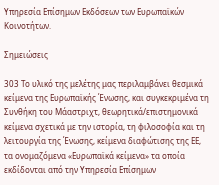Υπηρεσία Επίσημων Εκδόσεων των Ευρωπαϊκών Κοινοτήτων.

Σημειώσεις

303 Το υλικό της μελέτης μας περιλαμβάνει θεσμικά κείμενα της Ευρωπαϊκής Ένωσης, και συγκεκριμένα τη Συνθήκη του Μάαστριχτ, θεωρητικά/επιστημονικά κείμενα σχετικά με την ιστορία, τη φιλοσοφία και τη λειτουργία της Ένωσης, κείμενα διαφώτισης της ΕΕ, τα ονομαζόμενα «Ευρωπαϊκά κείμενα» τα οποία εκδίδονται από την Υπηρεσία Επίσημων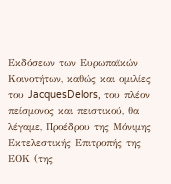Εκδόσεων των Ευρωπαϊκών Κοινοτήτων, καθώς και ομιλίες του JacquesDelors, του πλέον πείσμονος και πειστικού, θα λέγαμε, Προέδρου της Μόνιμης Εκτελεστικής Επιτροπής της ΕΟΚ (της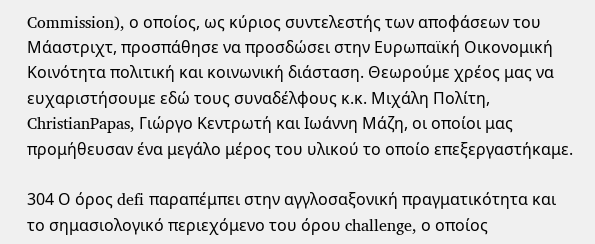Commission), ο οποίος, ως κύριος συντελεστής των αποφάσεων του Μάαστριχτ, προσπάθησε να προσδώσει στην Ευρωπαϊκή Οικονομική Κοινότητα πολιτική και κοινωνική διάσταση. Θεωρούμε χρέος μας να ευχαριστήσουμε εδώ τους συναδέλφους κ.κ. Μιχάλη Πολίτη, ChristianPapas, Γιώργο Κεντρωτή και Ιωάννη Μάζη, οι οποίοι μας προμήθευσαν ένα μεγάλο μέρος του υλικού το οποίο επεξεργαστήκαμε.

304 Ο όρος defi παραπέμπει στην αγγλοσαξονική πραγματικότητα και το σημασιολογικό περιεχόμενο του όρου challenge, ο οποίος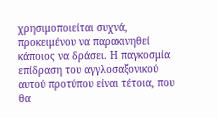χρησιμοποιείται συχνά, προκειμένου να παρακινηθεί κάποιος να δράσει. Η παγκοσμία επίδραση του αγγλοσαξονικού αυτού προτύπου είναι τέτοια, που θα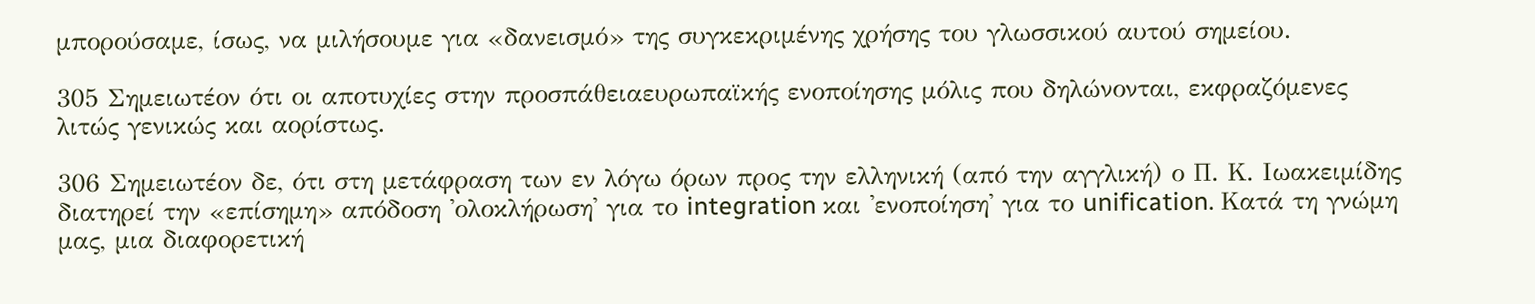μπορούσαμε, ίσως, να μιλήσουμε για «δανεισμό» της συγκεκριμένης χρήσης του γλωσσικού αυτού σημείου.

305 Σημειωτέον ότι οι αποτυχίες στην προσπάθειαευρωπαϊκής ενοποίησης μόλις που δηλώνονται, εκφραζόμενες λιτώς γενικώς και αορίστως.

306 Σημειωτέον δε, ότι στη μετάφραση των εν λόγω όρων προς την ελληνική (από την αγγλική) ο Π. Κ. Ιωακειμίδης διατηρεί την «επίσημη» απόδοση 'ολοκλήρωση' για το integration και 'ενοποίηση' για το unification. Κατά τη γνώμη μας, μια διαφορετική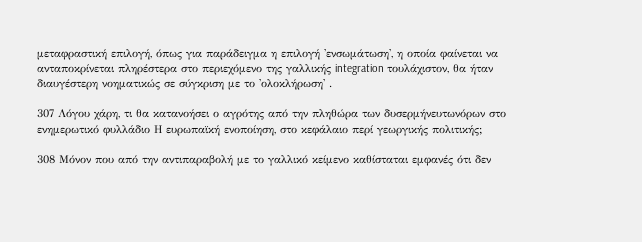μεταφραστική επιλογή, όπως για παράδειγμα η επιλογή 'ενσωμάτωση', η οποία φαίνεται να ανταποκρίνεται πληρέστερα στο περιεχόμενο της γαλλικής integration τουλάχιστον, θα ήταν διαυγέστερη νοηματικώς σε σύγκριση με το 'ολοκλήρωση' .

307 Λόγου χάρη, τι θα κατανοήσει ο αγρότης από την πληθώρα των δυσερμήνευτωνόρων στο ενημερωτικό φυλλάδιο Η ευρωπαϊκή ενοποίηση, στο κεφάλαιο περί γεωργικής πολιτικής;

308 Μόνον που από την αντιπαραβολή με το γαλλικό κείμενο καθίσταται εμφανές ότι δεν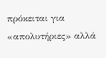πρόκειται για «απολυτήριες» αλλά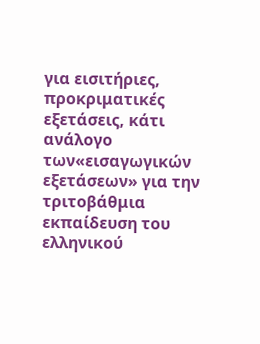για εισιτήριες, προκριματικές εξετάσεις, κάτι ανάλογο των«εισαγωγικών εξετάσεων» για την τριτοβάθμια εκπαίδευση του ελληνικού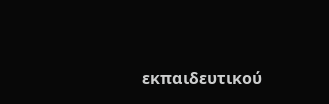εκπαιδευτικού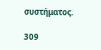συστήματος.

309